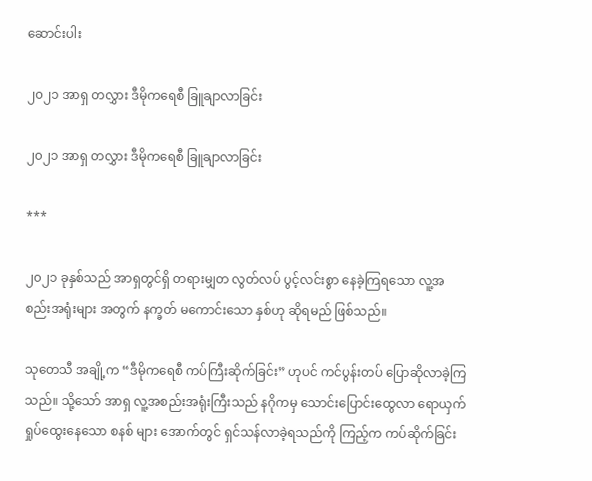ဆောင်းပါး

၂၀၂၁ အာရှ တလွှား ဒီမိုကရေစီ ခြူချာလာခြင်း

၂၀၂၁ အာရှ တလွှား ဒီမိုကရေစီ ခြူချာလာခြင်း

***

၂၀၂၁ ခုနှစ်သည် အာရှတွင်ရှိ တရားမျှတ လွတ်လပ် ပွင့်လင်းစွာ နေခဲ့ကြရသော လူ့အစည်းအရုံးများ အတွက် နက္ခတ် မကောင်းသော နှစ်ဟု ဆိုရမည် ဖြစ်သည်။

သုတေသီ အချို့က “ဒီမိုကရေစီ ကပ်ကြီးဆိုက်ခြင်း” ဟုပင် ကင်ပွန်းတပ် ပြောဆိုလာခဲ့ကြသည်။ သို့သော် အာရှ လူ့အစည်းအရုံးကြီးသည် နဂိုကမှ သောင်းပြောင်းထွေလာ ရောယှက်ရှုပ်ထွေးနေသော စနစ် များ အောက်တွင် ရှင်သန်လာခဲ့ရသည်ကို ကြည့်က ကပ်ဆိုက်ခြင်း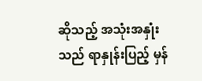ဆိုသည့် အသုံးအနှုံးသည် ရာနှုန်းပြည့် မှန်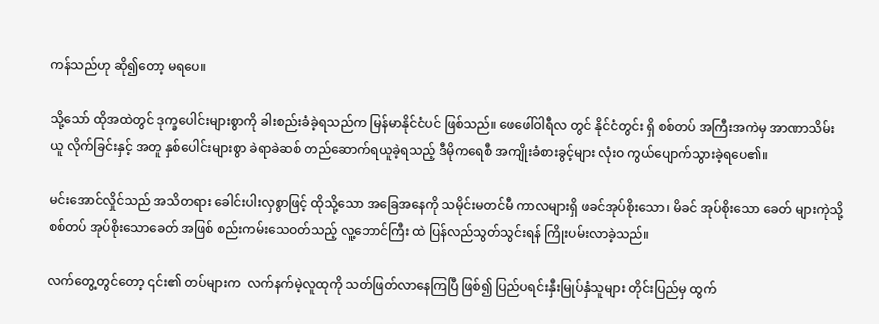ကန်သည်ဟု ဆို၍တော့ မရပေ။

သို့သော် ထိုအထဲတွင် ဒုက္ခပေါင်းများစွာကို ခါးစည်းခံခဲ့ရသည်က မြန်မာနိုင်ငံပင် ဖြစ်သည်။ ဖေဖေါ်ဝါရီလ တွင် နိုင်ငံတွင်း ရှိ စစ်တပ် အကြီးအကဲမှ အာဏာသိမ်းယူ လိုက်ခြင်းနှင့် အတူ နှစ်ပေါင်းများစွာ ခဲရာခဲဆစ် တည်ဆောက်ရယူခဲ့ရသည့် ဒီမိုကရေစီ အကျိုးခံစားခွင့်များ လုံးဝ ကွယ်ပျောက်သွားခဲ့ရပေ၏။

မင်းအောင်လှိုင်သည် အသိတရား ခေါင်းပါးလှစွာဖြင့် ထိုသို့သော အခြေအနေကို သမိုင်းမတင်မီ ကာလများရှိ ဖခင်အုပ်စိုးသော၊ မိခင် အုပ်စိုးသော ခေတ် များကုဲသို့ စစ်တပ် အုပ်စိုးသောခေတ် အဖြစ် စည်းကမ်းသေဝတ်သည့် လူ့ဘောင်ကြီး ထဲ ပြန်လည်သွတ်သွင်းရန် ကြိုးပမ်းလာခဲ့သည်။

လက်တွေ့တွင်တော့ ၎င်း၏ တပ်များက  လက်နက်မဲ့လူထုကို သတ်ဖြတ်လာနေကြပြီ ဖြစ်၍ ပြည်ပရင်းနှီးမြုပ်နှံသူများ တိုင်းပြည်မှ ထွက်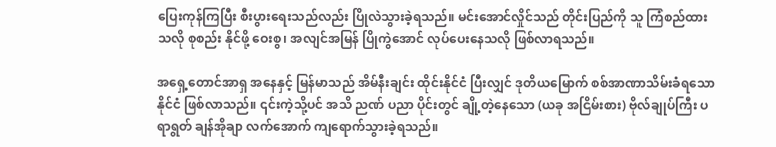ပြေးကုန်ကြပြီး စီးပွားရေးသည်လည်း ပြိုလဲသွားခဲ့ရသည်။ မင်းအောင်လှိုင်သည် တိုင်းပြည်ကို သူ ကြံစည်ထားသလို စုစည်း နိုင်ဖို့ ဝေးစွ၊ အလျင်အမြန် ပြိုကွဲအောင် လုပ်ပေးနေသလို ဖြစ်လာရသည်။

အရှေ့တောင်အာရှ အနေနှင့် မြန်မာသည် အိမ်နီးချင်း ထိုင်းနိုင်ငံ ပြီးလျှင် ဒုတိယမြောက် စစ်အာဏာသိမ်းခံရသော နိုင်ငံ ဖြစ်လာသည်။ ၎င်းကဲ့သို့ပင် အသိ ညဏ် ပညာ ပိုင်းတွင် ချို့တဲ့နေသော (ယခု အငြိမ်းစား) ဗိုလ်ချုပ်ကြီး ပရာရွတ် ချန်အိုချာ လက်အောက် ကျရောက်သွားခဲ့ရသည်။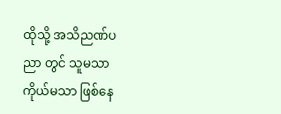ထိုသို့ အသိညဏ်ပညာ တွင် သူမသာ ကိုယ်မသာ ဖြစ်နေ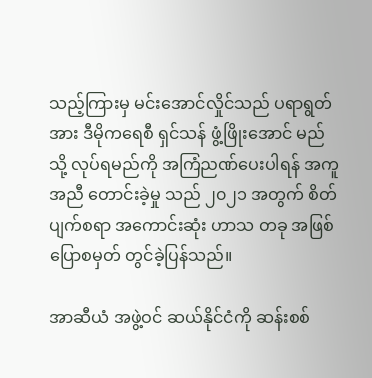သည့်ကြားမှ မင်းအောင်လှိုင်သည် ပရာရွတ်အား ဒီမိုကရေစီ ရှင်သန် ဖွံ့ဖြိုးအောင် မည်သို့ လုပ်ရမည်ကို အကြံညဏ်ပေးပါရန် အကူအညီ တောင်းခဲ့မှု သည် ၂၀၂၁ အတွက် စိတ်ပျက်စရာ အကောင်းဆုံး ဟာသ တခု အဖြစ် ပြောစမှတ် တွင်ခဲ့ပြန်သည်။

အာဆီယံ အဖွဲ့ဝင် ဆယ်နိုင်ငံကို ဆန်းစစ်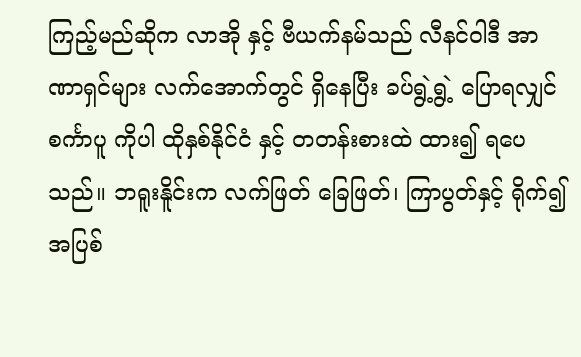ကြည့်မည်ဆိုက လာအို နှင့် ဗီယက်နမ်သည် လီနင်ဝါဒီ အာဏာရှင်များ လက်အောက်တွင် ရှိနေပြီး ခပ်ရွဲ့ရွဲ့ ပြောရလျှင် စင်္ကာပူ ကိုပါ ထိုနှစ်နိုင်ငံ နှင့် တတန်းစားထဲ ထား၍ ရပေသည်။ ဘရူးနိူင်းက လက်ဖြတ် ခြေဖြတ်၊ ကြာပွတ်နှင့် ရိုက်၍ အပြစ်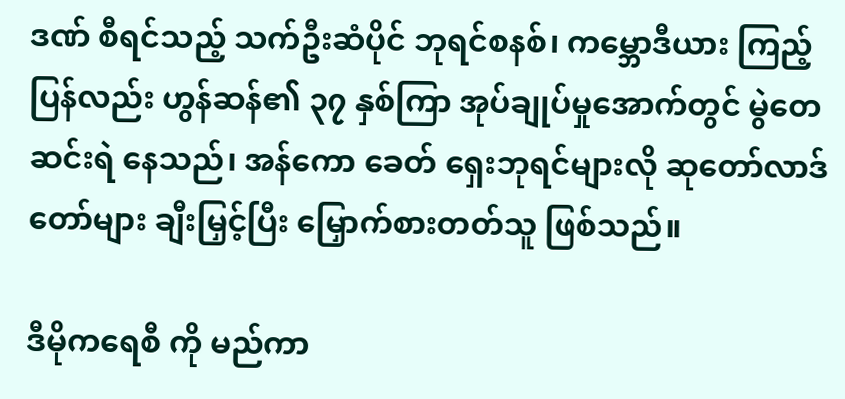ဒဏ် စီရင်သည့် သက်ဦးဆံပိုင် ဘုရင်စနစ်၊ ကမ္ဘောဒီယား ကြည့်ပြန်လည်း ဟွန်ဆန်၏ ၃၇ နှစ်ကြာ အုပ်ချုပ်‌မှုအောက်တွင် မွဲတေဆင်းရဲ နေသည်၊ အန်ကော ခေတ် ရှေးဘုရင်များလို ဆုတော်လာဒ်တော်များ ချီးမြှင့်ပြီး မြှောက်စားတတ်သူ ဖြစ်သည်။

ဒီမိုကရေစီ ကို မည်ကာ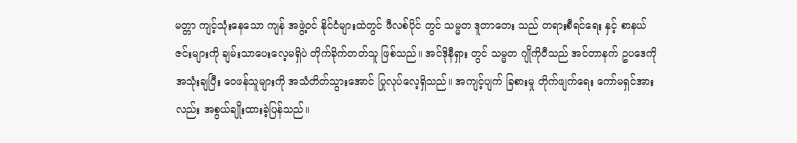မတ္တာ ကျင့်သုံးနေသော ကျန် အဖွဲ့ဝင် နိုင်ငံများထဲတွင် ဖီလစ်ပိုင် တွင် သမ္မတ ဒူတာတေး သည် တရားစီရင်ရေး နှင့် စာနယ်ဇင်းများကို ချမ်းသာပေးလေ့မရှိပဲ တိုက်ခိုက်တတ်သူ ဖြစ်သည်။ အင်ဒိုနီရှား တွင် သမ္မတ ဂျိုကိုဝီသည် အင်တာနက် ဥပဒေကို အသုံးချပြီး ဝေဖန်သူများကို အသံတိတ်သွားအောင် ပြုလုပ်လေ့ရှိသည်။ အကျင့်ပျက် ခြစားမှု တိုက်ဖျက်ရေး ကော်မရှင်အားလည်း အစွယ်ချိုးထားခဲ့ပြန်သည်။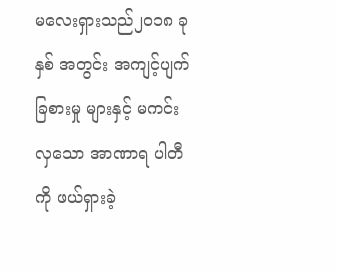မလေးရှားသည်၂၀၁၈ ခုနှစ် အတွင်း အကျင့်ပျက် ခြစားမှု များနှင့် မကင်းလှသော အာဏာရ ပါတီကို ဖယ်ရှားခဲ့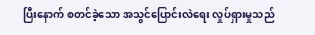ပြီးနောက် စတင်ခဲ့သော အသွင်ပြောင်းလဲရေး လှုပ်ရှားမှုသည်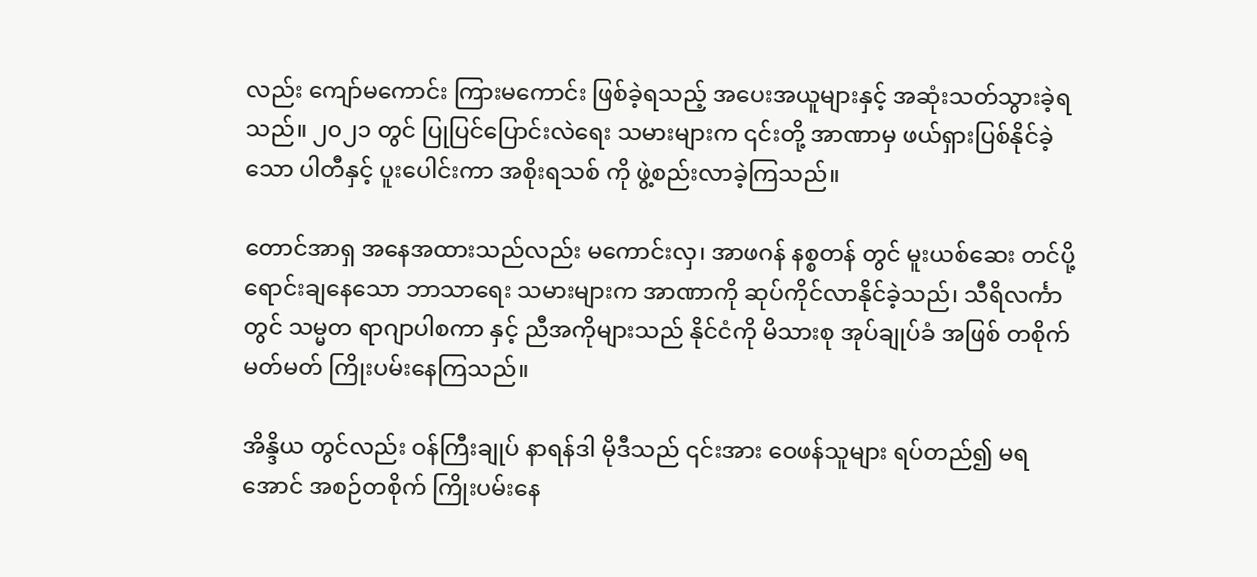လည်း ‌ကျော်မကောင်း ကြားမကောင်း ဖြစ်ခဲ့ရသည့် အပေးအယူများနှင့် အဆုံးသတ်သွားခဲ့ရသည်။ ၂၀၂၁ တွင် ပြုပြင်ပြောင်းလဲရေး သမားများက ၎င်းတို့ အာဏာမှ ဖယ်ရှားပြစ်နိုင်ခဲ့သော ပါတီနှင့် ပူးပေါင်းကာ အစိုးရသစ် ကို ဖွဲ့စည်းလာခဲ့ကြသည်။

တောင်အာရှ အနေအထားသည်လည်း မကောင်းလှ၊ အာဖဂန် နစ္စတန် တွင် မူးယစ်ဆေး တင်ပို့ရောင်းချနေသော ဘာသာရေး သမားများက အာဏာကို ဆုပ်ကိုင်လာနိုင်ခဲ့သည်၊ သီရိလင်္ကာတွင် သမ္မတ ရာဂျာပါစကာ နှင့် ညီအကိုများသည် နိုင်ငံကို မိသားစု အုပ်ချုပ်ခံ အဖြစ် တစိုက်မတ်မတ် ကြိုးပမ်းနေကြသည်။

အိန္ဒိယ တွင်လည်း ဝန်ကြီးချုပ် နာရန်ဒါ မိုဒီသည် ၎င်းအား ဝေဖန်သူများ ရပ်တည်၍ မရအောင် အစဉ်တစိုက် ကြိုးပမ်းနေ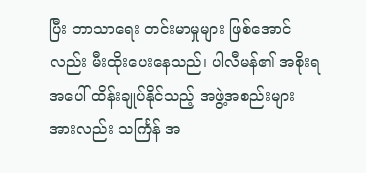ပြီး ဘာသာရေး တင်းမာမှုများ ဖြစ်အောင်လည်း မီးထိုးပေးနေသည်၊ ပါလီမန်၏ အစိုးရ အပေါ် ထိန်းချုပ်နိုင်သည့် အဖွဲ့အစည်းများ အားလည်း သင်္ကြန် အ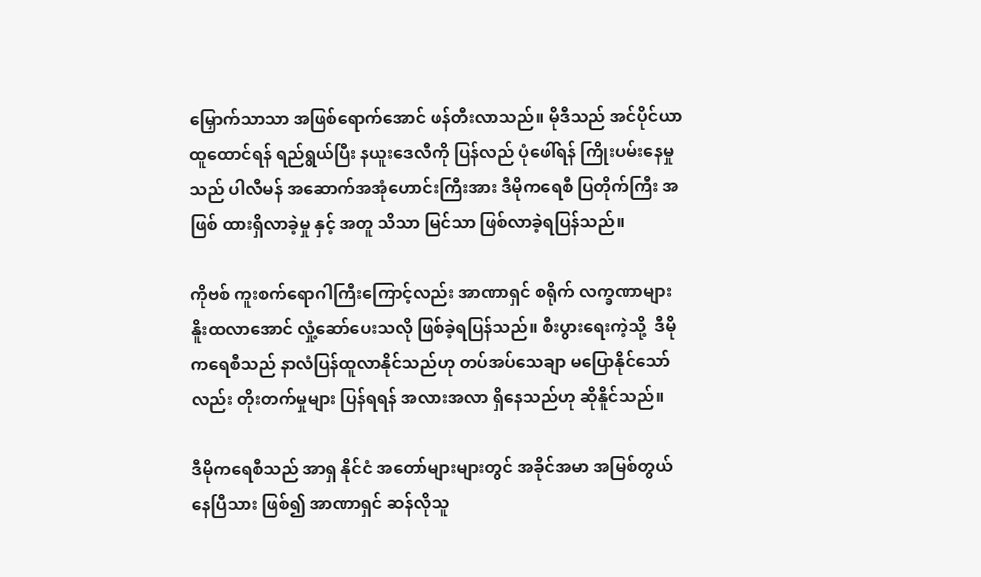မြှောက်သာသာ အဖြစ်ရောက်အောင် ဖန်တီးလာသည်။ မိုဒီသည် အင်ပိုင်ယာ ထူထောင်ရန် ရည်ရွယ်ပြီး နယူးဒေလီကို ပြန်လည် ပုံဖေါ်ရန် ကြိုးပမ်းနေမှု သည် ပါလီမန် အဆောက်အအုံဟောင်းကြီးအား ဒီမိုကရေစီ ပြတိုက်ကြီး အဖြစ် ထားရှိလာခဲ့မှု နှင့် အတူ သိသာ မြင်သာ ဖြစ်လာခဲ့ရပြန်သည်။

ကိုဗစ် ကူးစက်ရောဂါကြီးကြောင့်လည်း အာဏာရှင် စရိုက် လက္ခဏာများ နိူးထလာအောင် လှုံ့ဆော်ပေးသလို ဖြစ်ခဲ့ရပြန်သည်။ စီးပွားရေးကဲ့သို့  ဒီမိုကရေစီသည် နာလံပြန်ထူလာနိုင်သည်ဟု တပ်အပ်သေချာ မပြောနိုင်သော်လည်း တိုးတက်မှုများ ပြန်ရရန် အလားအလာ ရှိနေသည်ဟု ဆိုနိူင်သည်။

ဒီမိုကရေစီသည် အာရှ နိုင်ငံ အတော်များများတွင် အခိုင်အမာ အမြစ်တွယ်နေပြီသား ဖြစ်၍ အာဏာရှင် ဆန်လိုသူ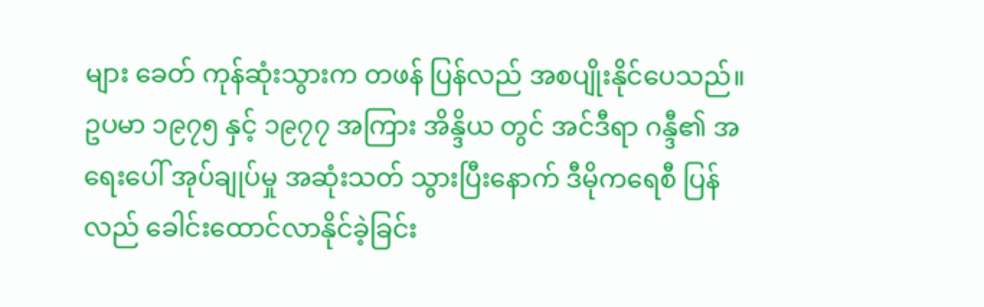များ ခေတ် ကုန်ဆုံးသွားက တဖန် ပြန်လည် အစပျိုးနိုင်ပေသည်။ ဥပမာ ၁၉၇၅ နှင့် ၁၉၇၇ အကြား အိန္ဒိယ တွင် အင်ဒီရာ ဂန္ဒီ၏ အရေးပေါ် အုပ်ချုပ်မှု အဆုံးသတ် သွားပြီးနောက် ဒီမိုကရေစီ ပြန်လည် ခေါင်းထောင်လာနိုင်ခဲ့ခြင်း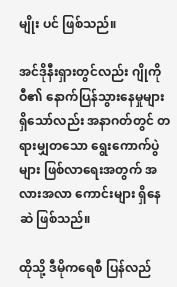မျိုး ပင် ဖြစ်သည်။

အင်ဒိုနီးရှားတွင်လည်း ဂျိုကိုဝီ၏ နောက်ပြန်သွားနေမှုများ ရှိသော်လည်း အနာဂတ်တွင် တရားမျှတသော ရွေးကောက်ပွဲများ ဖြစ်လာရေးအတွက် အလားအလာ ကောင်းများ ရှိနေဆဲ ဖြစ်သည်။

ထိုသို့ ဒီမိုကရေစီ ပြန်လည်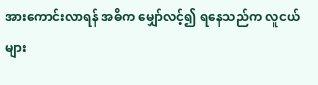အားကောင်းလာရန် အဓိက မျှော်လင့်၍ ရနေသည်က လူငယ်များ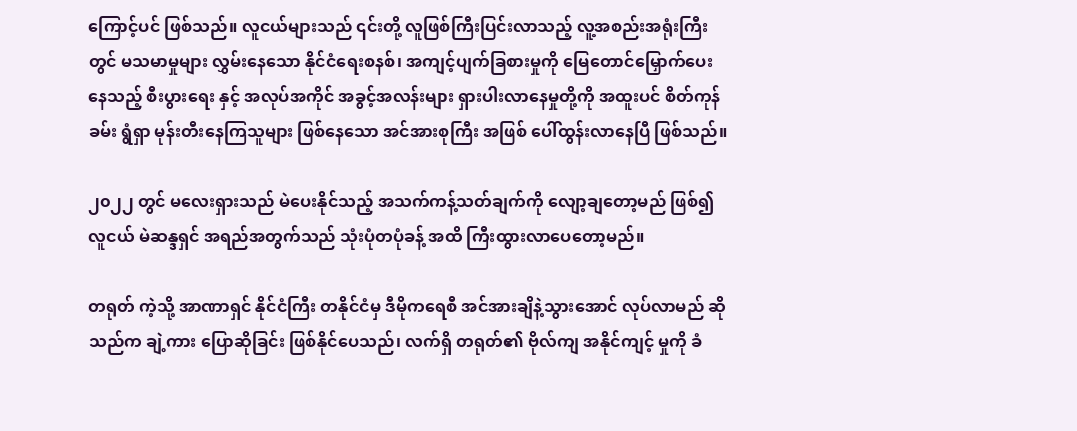ကြောင့်ပင် ဖြစ်သည်။ လူငယ်များသည် ၎င်းတို့ လူဖြစ်ကြီးပြင်းလာသည့် လူ့အစည်းအရုံးကြီးတွင် မသမာမှုများ လွှမ်းနေသော နိုင်ငံရေးစနစ်၊ အကျင့်ပျက်ခြစား‌မှုကို မြေတောင်မြှောက်ပေးနေသည့် စီးပွားရေး နှင့် အလုပ်အကိုင် အခွင့်အလန်းများ ရှားပါးလာနေမှုတို့ကို အထူးပင် စိတ်ကုန်ခမ်း ရွံရှာ မုန်းတီးနေကြသူများ ဖြစ်နေသော အင်အားစုကြီး အဖြစ် ပေါ်ထွန်းလာနေပြီ ဖြစ်သည်။

၂၀၂၂ တွင် မလေးရှားသည် မဲပေးနိုင်သည့် အသက်ကန့်သတ်ချက်ကို လျော့ချတော့မည် ဖြစ်၍ လူငယ် မဲဆန္ဒရှင် အရည်အတွက်သည် သုံးပုံတပုံခန့် အထိ ကြီးထွားလာပေတော့မည်။

တရုတ် ကဲ့သို့ အာဏာရှင် နိုင်ငံကြီး တနိုင်ငံမှ ဒီမိုကရေစီ အင်အားချိနဲ့သွားအောင် လုပ်လာမည် ဆိုသည်က ချဲ့ကား ပြောဆိုခြင်း ဖြစ်နိုင်ပေသည်၊ လက်ရှိ တရုတ်၏ ဗိုလ်ကျ အနိုင်ကျင့် မှုကို ခံ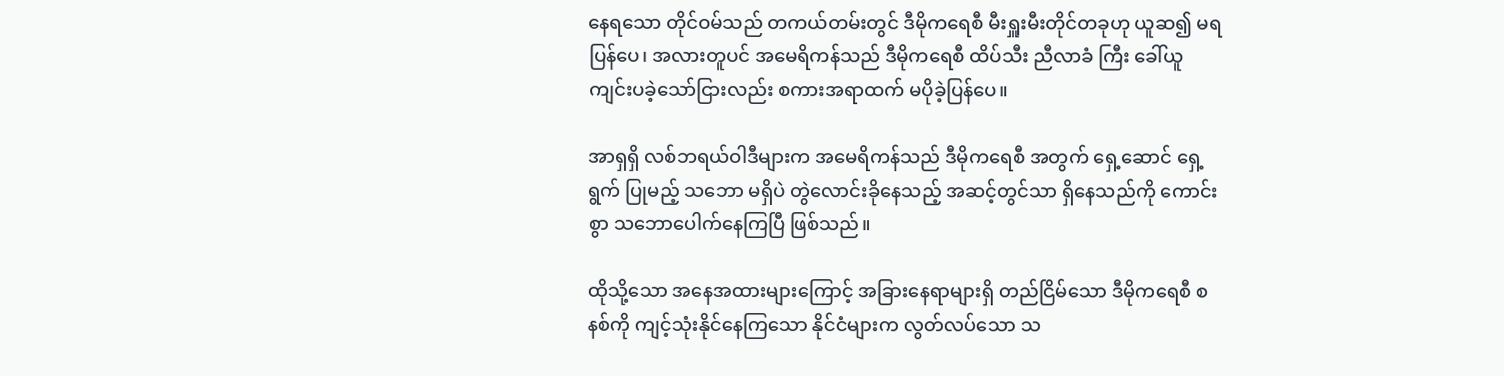နေရသော တိုင်ဝမ်သည် တကယ်တမ်းတွင် ဒီမိုကရေစီ မီးရှူးမီးတိုင်တခုဟု ယူဆ၍ မရပြန်ပေ၊ အလားတူပင် အမေရိကန်သည် ဒီမိုကရေစီ ထိပ်သီး ညီလာခံ ကြီး ခေါ်ယူ ကျင်းပခဲ့သော်ငြားလည်း စကားအရာထက် မပိုခဲ့ပြန်ပေ။

အာရှရှိ လစ်ဘရယ်ဝါဒီများက အမေရိကန်သည် ဒီမိုကရေစီ အတွက် ရှေ့ဆောင် ရှေ့ရွက် ပြုမည့် သဘော မရှိပဲ တွဲလောင်းခိုနေသည့် အဆင့်တွင်သာ ရှိနေသည်ကို ကောင်းစွာ သဘောပေါက်နေကြပြီ ဖြစ်သည်။

ထိုသို့သော အနေအထားများကြောင့် အခြားနေရာများရှိ တည်ငြိမ်သော ဒီမိုကရေစီ စနစ်ကို ကျင့်သုံးနိုင်နေကြသော နိုင်ငံများက လွတ်လပ်သော သ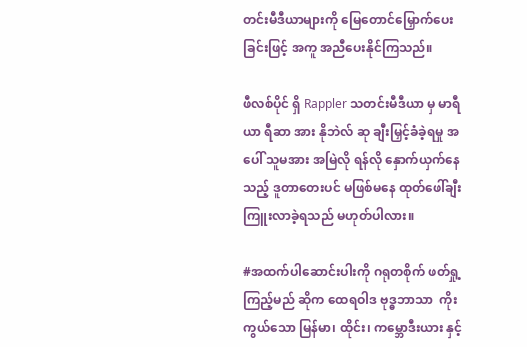တင်းမီဒီယာများကို မြေတောင်မြှောက်ပေးခြင်းဖြင့် အကူ အညီပေးနိုင်ကြသည်။

ဖီလစ်ပိုင် ရှိ Rappler သတင်းမီဒီယာ မှ မာရီယာ ရီဆာ အား နိုဘဲလ် ဆု ချီးမြှင့်ခံခဲ့ရမှု အပေါ် သူမအား အမြဲလို ရန်လို နှောက်ယှက်နေသည့် ဒူတာတေးပင် မဖြစ်မနေ ထုတ်ဖေါ်ချီးကြူးလာခဲ့ရသည် မဟုတ်ပါလား။

#အထက်ပါဆောင်းပါးကို ဂရုတစိုက် ဖတ်ရှု့ကြည့်မည် ဆိုက ထေရဝါဒ ဗုဒ္ဓဘာသာ  ကိုးကွယ်သော မြန်မာ၊ ထိုင်း၊ ကမ္ဘောဒီးယား နှင့်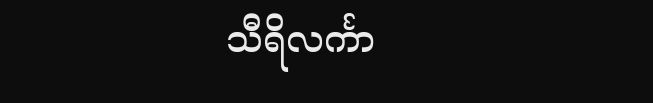သီရိလင်္ကာ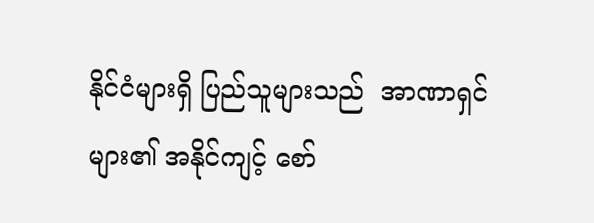နိုင်ငံများရှိ ပြည်သူများသည်  အာဏာရှင်များ၏ အနိုင်ကျင့် စော်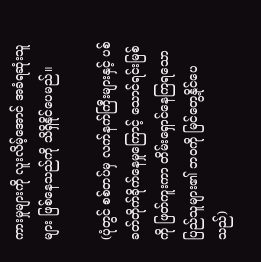ကားမှုများကို လူးလိမ့်အောင် အခံရဆုံးသူများ ဖြစ်နေသည်ကို သိရှိနိုင်ပေမည်။

(ပုံတွင် စစ်တပ်မှ လက်နက်ကြီးများနှင့် ပစ်ခတ်တိုက်ခိုက်နေမှုကြောင့် သောင်ရင်းမြစ်ကို ဖြတ်ကူးကာ တိမ်းရှောင်နေကြရသော ပြည်သူများ၏ ဘဝကို မြင်တွေ့နိုင်ပေသည်)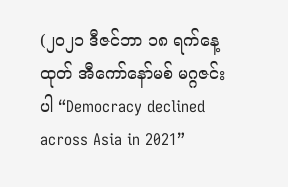(၂၀၂၁ ‌ဒီဇင်ဘာ ၁၈ ရက်နေ့ထုတ် အီကော်နော်မစ် မဂ္ဂဇင်းပါ “Democracy declined across Asia in 2021”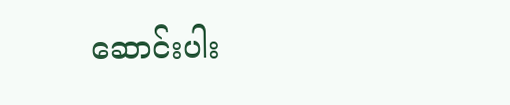ဆောင်းပါး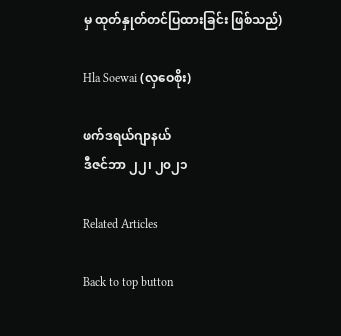မှ ထုတ်နှုတ်တင်ပြထားခြင်း ဖြစ်သည်)

Hla Soewai (လှဝေစိုး)

ဖက်ဒရယ်ဂျာနယ်
ဒီဇင်ဘာ ၂၂၊ ၂၀၂၁

Related Articles

Back to top button